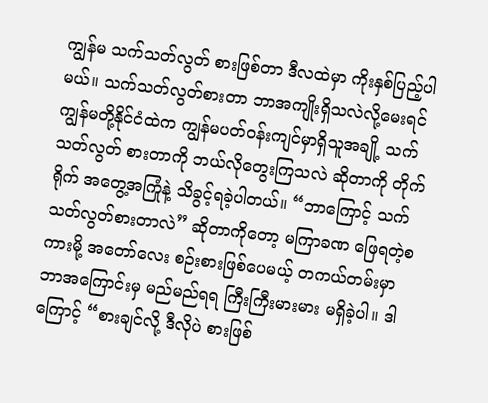ကျွန်မ သက်သတ်လွတ် စားဖြစ်တာ ဒီလထဲမှာ ကိုးနှစ်ပြည့်ပါမယ်။ သက်သတ်လွတ်စားတာ ဘာအကျိုးရှိသလဲလို့မေးရင် ကျွန်မတို့နိုင်ငံထဲက ကျွန်မပတ်ဝန်းကျင်မှာရှိသူအချို့ သက်သတ်လွတ် စားတာကို ဘယ်လိုတွေးကြသလဲ ဆိုတာကို တိုက်ရိုက် အတွေ့အကြုံနဲ့ သိခွင့်ရခဲ့ပါတယ်။ “ဘာကြောင့် သက်သတ်လွတ်စားတာလဲ” ဆိုတာကိုတော့ မကြာခဏ ဖြေရတဲ့စကားမို့ အတော်လေး စဉ်းစားဖြစ်ပေမယ့် တကယ်တမ်းမှာ ဘာအကြောင်းမှ မည်မည်ရရ ကြီးကြီးမားမား မရှိခဲ့ပါ။ ဒါကြောင့် “စားချင်လို့ ဒီလိုပဲ စားဖြစ်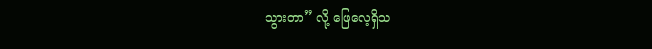သွားတာ” လို့ ဖြေလေ့ရှိသ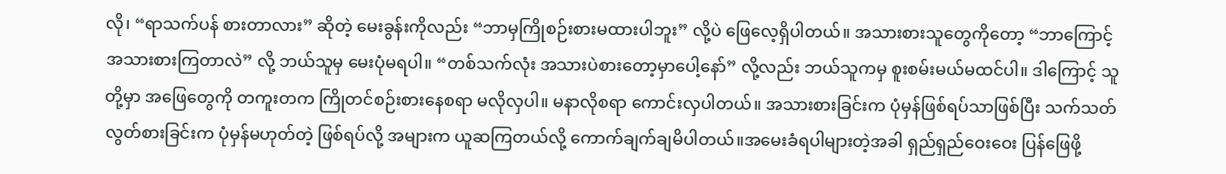လို၊ “ရာသက်ပန် စားတာလား” ဆိုတဲ့ မေးခွန်းကိုလည်း “ဘာမှကြိုစဉ်းစားမထားပါဘူး” လို့ပဲ ဖြေလေ့ရှိပါတယ်။ အသားစားသူတွေကိုတော့ “ဘာကြောင့် အသားစားကြတာလဲ” လို့ ဘယ်သူမှ မေးပုံမရပါ။ “တစ်သက်လုံး အသားပဲစားတော့မှာပေါ့နော်” လို့လည်း ဘယ်သူကမှ စူးစမ်းမယ်မထင်ပါ။ ဒါကြောင့် သူတို့မှာ အဖြေတွေကို တကူးတက ကြိုတင်စဉ်းစားနေစရာ မလိုလှပါ။ မနာလိုစရာ ကောင်းလှပါတယ်။ အသားစားခြင်းက ပုံမှန်ဖြစ်ရပ်သာဖြစ်ပြီး သက်သတ်လွတ်စားခြင်းက ပုံမှန်မဟုတ်တဲ့ ဖြစ်ရပ်လို့ အများက ယူဆကြတယ်လို့ ကောက်ချက်ချမိပါတယ်။အမေးခံရပါများတဲ့အခါ ရှည်ရှည်ဝေးဝေး ပြန်ဖြေဖို့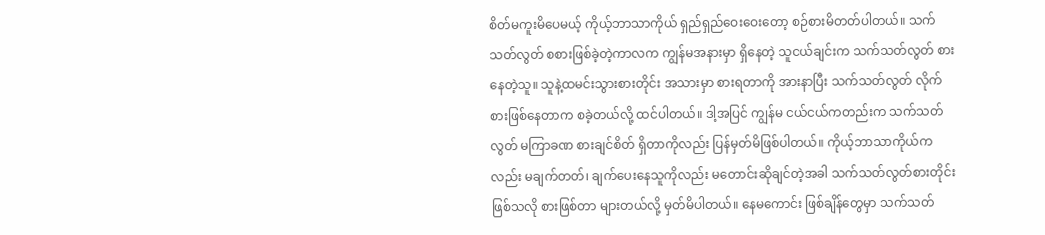စိတ်မကူးမိပေမယ့် ကိုယ့်ဘာသာကိုယ် ရှည်ရှည်ဝေးဝေးတော့ စဉ်စားမိတတ်ပါတယ်။ သက်သတ်လွတ် စစားဖြစ်ခဲ့တဲ့ကာလက ကျွန်မအနားမှာ ရှိနေတဲ့ သူငယ်ချင်းက သက်သတ်လွတ် စားနေတဲ့သူ။ သူနဲ့ထမင်းသွားစားတိုင်း အသားမှာ စားရတာကို အားနာပြီး သက်သတ်လွတ် လိုက်စားဖြစ်နေတာက စခဲ့တယ်လို့ ထင်ပါတယ်။ ဒါ့အပြင် ကျွန်မ ငယ်ငယ်ကတည်းက သက်သတ်လွတ် မကြာခဏ စားချင်စိတ် ရှိတာကိုလည်း ပြန်မှတ်မိဖြစ်ပါတယ်။ ကိုယ့်ဘာသာကိုယ်ကလည်း မချက်တတ်၊ ချက်ပေးနေသူကိုလည်း မတောင်းဆိုချင်တဲ့အခါ သက်သတ်လွတ်စားတိုင်း ဖြစ်သလို စားဖြစ်တာ များတယ်လို့ မှတ်မိပါတယ်။ နေမကောင်း ဖြစ်ချိန်တွေမှာ သက်သတ်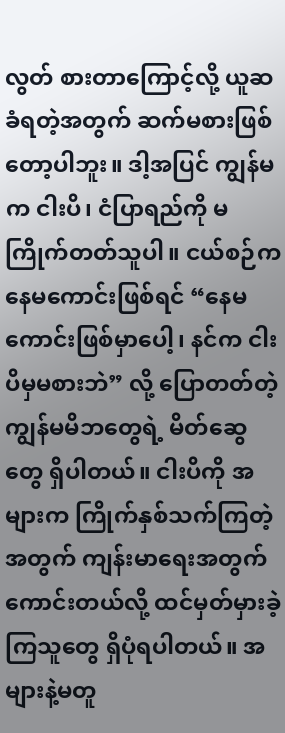လွတ် စားတာကြောင့်လို့ ယူဆခံရတဲ့အတွက် ဆက်မစားဖြစ်တော့ပါဘူး။ ဒါ့အပြင် ကျွန်မက ငါးပိ၊ ငံပြာရည်ကို မကြိုက်တတ်သူပါ။ ငယ်စဉ်က နေမကောင်းဖြစ်ရင် “နေမကောင်းဖြစ်မှာပေါ့၊ နင်က ငါးပိမှမစားဘဲ” လို့ ပြောတတ်တဲ့ ကျွန်မမိဘတွေရဲ့ မိတ်ဆွေတွေ ရှိပါတယ်။ ငါးပိကို အများက ကြိုက်နှစ်သက်ကြတဲ့ အတွက် ကျန်းမာရေးအတွက် ကောင်းတယ်လို့ ထင်မှတ်မှားခဲ့ကြသူတွေ ရှိပုံရပါတယ်။ အများနဲ့မတူ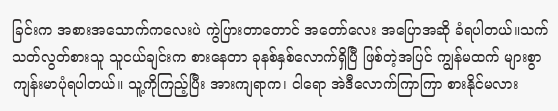ခြင်းက အစားအသောက်ကလေးပဲ ကွဲပြားတာတောင် အတော်လေး အပြောအဆို ခံရပါတယ်။သက်သတ်လွတ်စားသူ သူငယ်ချင်းက စားနေတာ ခုနစ်နှစ်လောက်ရှိပြီ ဖြစ်တဲ့အပြင် ကျွန်မထက် များစွာ ကျန်းမာပုံရပါတယ်။ သူ့ကိုကြည့်ပြီး အားကျရာက၊ ငါရော အဲဒီလောက်ကြာကြာ စားနိုင်မလား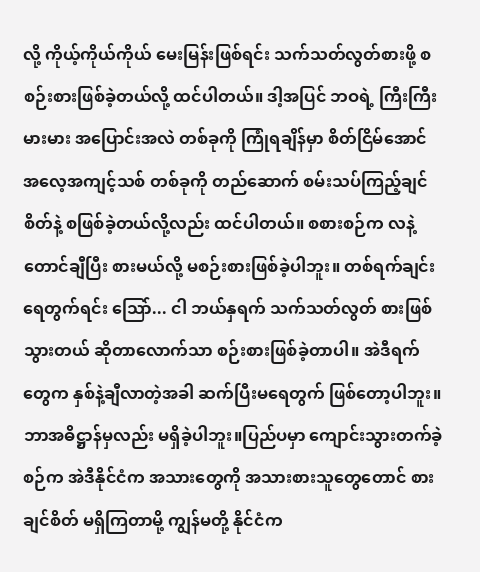လို့ ကိုယ့်ကိုယ်ကိုယ် မေးမြန်းဖြစ်ရင်း သက်သတ်လွတ်စားဖို့ စစဉ်းစားဖြစ်ခဲ့တယ်လို့ ထင်ပါတယ်။ ဒါ့အပြင် ဘဝရဲ့ ကြီးကြီးမားမား အပြောင်းအလဲ တစ်ခုကို ကြုံရချိန်မှာ စိတ်ငြိမ်အောင် အလေ့အကျင့်သစ် တစ်ခုကို တည်ဆောက် စမ်းသပ်ကြည့်ချင်စိတ်နဲ့ စဖြစ်ခဲ့တယ်လို့လည်း ထင်ပါတယ်။ စစားစဉ်က လနဲ့တောင်ချီပြီး စားမယ်လို့ မစဉ်းစားဖြစ်ခဲ့ပါဘူး။ တစ်ရက်ချင်း ရေတွက်ရင်း သြော်... ငါ ဘယ်နှရက် သက်သတ်လွတ် စားဖြစ်သွားတယ် ဆိုတာလောက်သာ စဉ်းစားဖြစ်ခဲ့တာပါ။ အဲဒီရက်တွေက နှစ်နဲ့ချီလာတဲ့အခါ ဆက်ပြီးမရေတွက် ဖြစ်တော့ပါဘူး။ ဘာအဓိဋ္ဌာန်မှလည်း မရှိခဲ့ပါဘူး။ပြည်ပမှာ ကျောင်းသွားတက်ခဲ့စဉ်က အဲဒီနိုင်ငံက အသားတွေကို အသားစားသူတွေတောင် စားချင်စိတ် မရှိကြတာမို့ ကျွန်မတို့ နိုင်ငံက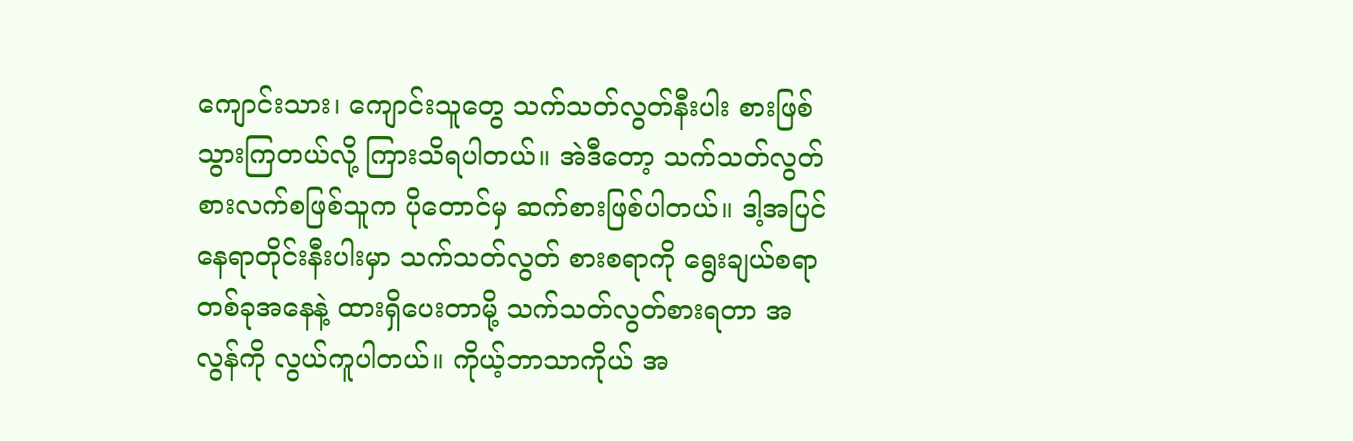ကျောင်းသား၊ ကျောင်းသူတွေ သက်သတ်လွတ်နီးပါး စားဖြစ်သွားကြတယ်လို့ ကြားသိရပါတယ်။ အဲဒီတော့ သက်သတ်လွတ် စားလက်စဖြစ်သူက ပိုတောင်မှ ဆက်စားဖြစ်ပါတယ်။ ဒါ့အပြင် နေရာတိုင်းနီးပါးမှာ သက်သတ်လွတ် စားစရာကို ရွေးချယ်စရာ တစ်ခုအနေနဲ့ ထားရှိပေးတာမို့ သက်သတ်လွတ်စားရတာ အလွန်ကို လွယ်ကူပါတယ်။ ကိုယ့်ဘာသာကိုယ် အ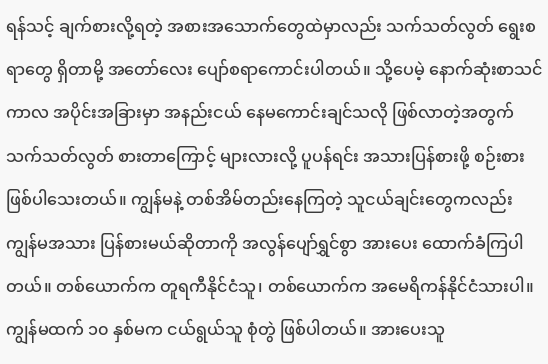ရန်သင့် ချက်စားလို့ရတဲ့ အစားအသောက်တွေထဲမှာလည်း သက်သတ်လွတ် ရွေးစရာတွေ ရှိတာမို့ အတော်လေး ပျော်စရာကောင်းပါတယ်။ သို့ပေမဲ့ နောက်ဆုံးစာသင်ကာလ အပိုင်းအခြားမှာ အနည်းငယ် နေမကောင်းချင်သလို ဖြစ်လာတဲ့အတွက် သက်သတ်လွတ် စားတာကြောင့် များလားလို့ ပူပန်ရင်း အသားပြန်စားဖို့ စဉ်းစားဖြစ်ပါသေးတယ်။ ကျွန်မနဲ့ တစ်အိမ်တည်းနေကြတဲ့ သူငယ်ချင်းတွေကလည်း ကျွန်မအသား ပြန်စားမယ်ဆိုတာကို အလွန်ပျော်ရွှင်စွာ အားပေး ထောက်ခံကြပါတယ်။ တစ်ယောက်က တူရကီနိုင်ငံသူ၊ တစ်ယောက်က အမေရိကန်နိုင်ငံသားပါ။ ကျွန်မထက် ၁၀ နှစ်မက ငယ်ရွယ်သူ စုံတွဲ ဖြစ်ပါတယ်။ အားပေးသူ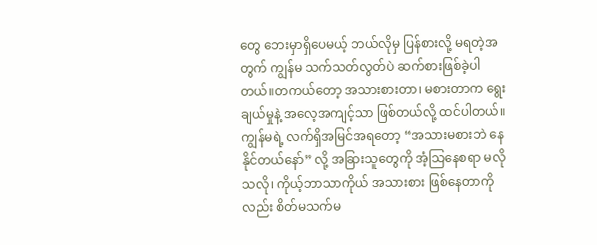တွေ ဘေးမှာရှိပေမယ့် ဘယ်လိုမှ ပြန်စားလို့ မရတဲ့အတွက် ကျွန်မ သက်သတ်လွတ်ပဲ ဆက်စားဖြစ်ခဲ့ပါတယ်။တကယ်တော့ အသားစားတာ၊ မစားတာက ရွေးချယ်မှုနဲ့ အလေ့အကျင့်သာ ဖြစ်တယ်လို့ ထင်ပါတယ်။ ကျွန်မရဲ့ လက်ရှိအမြင်အရတော့ “အသားမစားဘဲ နေနိုင်တယ်နော်” လို့ အခြားသူတွေကို အံ့သြနေစရာ မလိုသလို၊ ကိုယ့်ဘာသာကိုယ် အသားစား ဖြစ်နေတာကိုလည်း စိတ်မသက်မ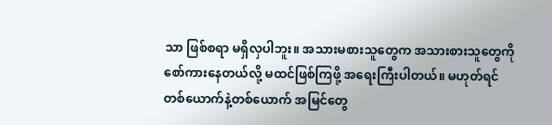သာ ဖြစ်စရာ မရှိလှပါဘူး။ အသားမစားသူတွေက အသားစားသူတွေကို စော်ကားနေတယ်လို့ မထင်ဖြစ်ကြဖို့ အရေးကြီးပါတယ်။ မဟုတ်ရင် တစ်ယောက်နဲ့တစ်ယောက် အမြင်တွေ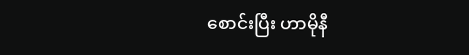စောင်းပြီး ဟာမိုနီ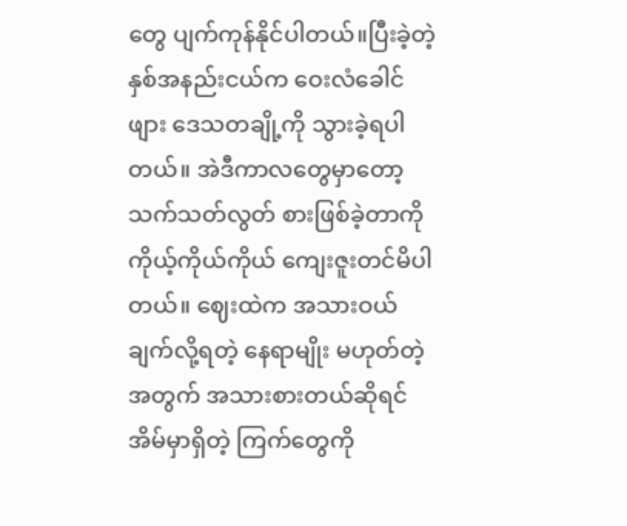တွေ ပျက်ကုန်နိုင်ပါတယ်။ပြီးခဲ့တဲ့ နှစ်အနည်းငယ်က ဝေးလံခေါင်ဖျား ဒေသတချို့ကို သွားခဲ့ရပါတယ်။ အဲဒီကာလတွေမှာတော့ သက်သတ်လွတ် စားဖြစ်ခဲ့တာကို ကိုယ့်ကိုယ်ကိုယ် ကျေးဇူးတင်မိပါတယ်။ ဈေးထဲက အသားဝယ်ချက်လို့ရတဲ့ နေရာမျိုး မဟုတ်တဲ့ အတွက် အသားစားတယ်ဆိုရင် အိမ်မှာရှိတဲ့ ကြက်တွေကို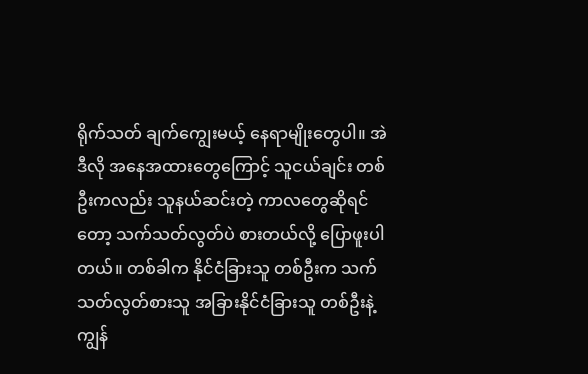ရိုက်သတ် ချက်ကျွေးမယ့် နေရာမျိုးတွေပါ။ အဲဒီလို အနေအထားတွေကြောင့် သူငယ်ချင်း တစ်ဦးကလည်း သူနယ်ဆင်းတဲ့ ကာလတွေဆိုရင်တော့ သက်သတ်လွတ်ပဲ စားတယ်လို့ ပြောဖူးပါတယ်။ တစ်ခါက နိုင်ငံခြားသူ တစ်ဦးက သက်သတ်လွတ်စားသူ အခြားနိုင်ငံခြားသူ တစ်ဦးနဲ့ ကျွန်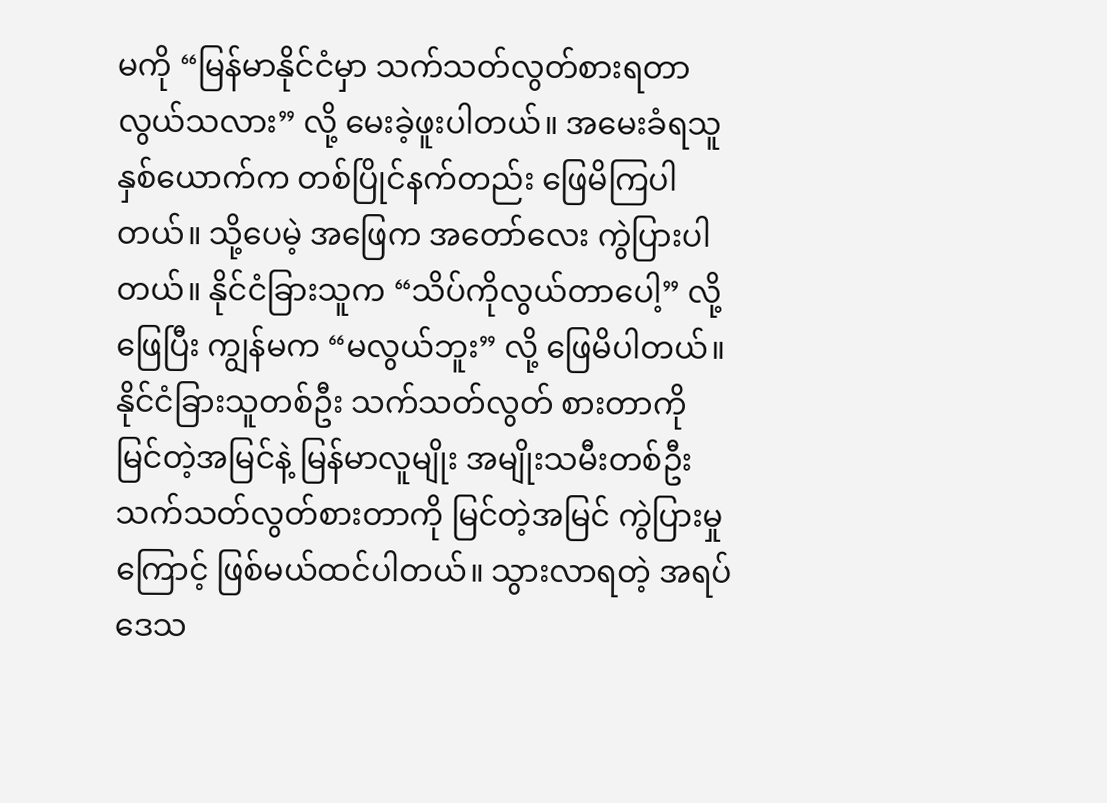မကို “မြန်မာနိုင်ငံမှာ သက်သတ်လွတ်စားရတာ လွယ်သလား” လို့ မေးခဲ့ဖူးပါတယ်။ အမေးခံရသူ နှစ်ယောက်က တစ်ပြိုင်နက်တည်း ဖြေမိကြပါတယ်။ သို့ပေမဲ့ အဖြေက အတော်လေး ကွဲပြားပါတယ်။ နိုင်ငံခြားသူက “သိပ်ကိုလွယ်တာပေါ့” လို့ ဖြေပြီး ကျွန်မက “မလွယ်ဘူး” လို့ ဖြေမိပါတယ်။ နိုင်ငံခြားသူတစ်ဦး သက်သတ်လွတ် စားတာကို မြင်တဲ့အမြင်နဲ့ မြန်မာလူမျိုး အမျိုးသမီးတစ်ဦး သက်သတ်လွတ်စားတာကို မြင်တဲ့အမြင် ကွဲပြားမှုကြောင့် ဖြစ်မယ်ထင်ပါတယ်။ သွားလာရတဲ့ အရပ်ဒေသ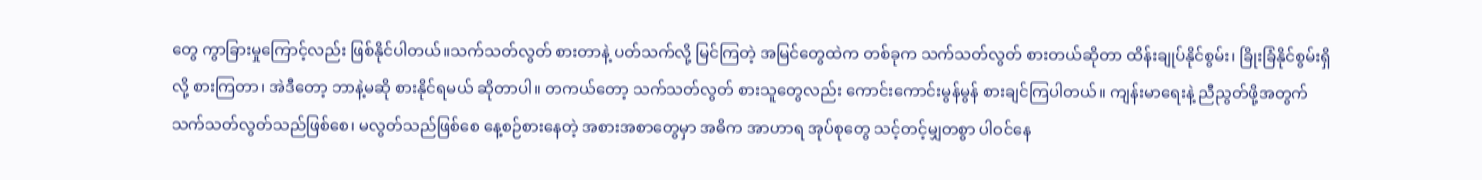တွေ ကွာခြားမှုကြောင့်လည်း ဖြစ်နိုင်ပါတယ်။သက်သတ်လွတ် စားတာနဲ့ ပတ်သက်လို့ မြင်ကြတဲ့ အမြင်တွေထဲက တစ်ခုက သက်သတ်လွတ် စားတယ်ဆိုတာ ထိန်းချုပ်နိုင်စွမ်း၊ ခြိုးခြံနိုင်စွမ်းရှိလို့ စားကြတာ၊ အဲဒီတော့ ဘာနဲ့မဆို စားနိုင်ရမယ် ဆိုတာပါ။ တကယ်တော့ သက်သတ်လွတ် စားသူတွေလည်း ကောင်းကောင်းမွန်မွန် စားချင်ကြပါတယ်။ ကျန်းမာရေးနဲ့ ညီညွတ်ဖို့အတွက် သက်သတ်လွတ်သည်ဖြစ်စေ၊ မလွတ်သည်ဖြစ်စေ နေ့စဉ်စားနေတဲ့ အစားအစာတွေမှာ အဓိက အာဟာရ အုပ်စုတွေ သင့်တင့်မျှတစွာ ပါဝင်နေ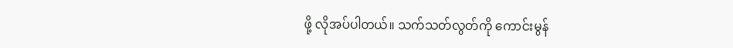ဖို့ လိုအပ်ပါတယ်။ သက်သတ်လွတ်ကို ကောင်းမွန်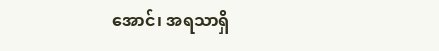အောင်၊ အရသာရှိ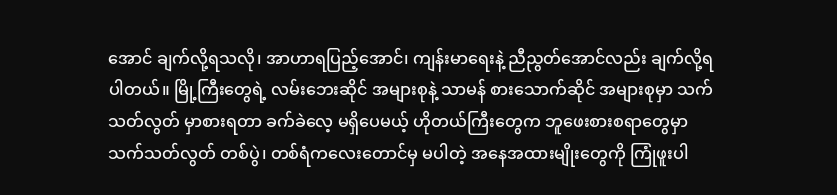အောင် ချက်လို့ရသလို၊ အာဟာရပြည့်အောင်၊ ကျန်းမာရေးနဲ့ ညီညွတ်အောင်လည်း ချက်လို့ရပါတယ်။ မြို့ကြီးတွေရဲ့ လမ်းဘေးဆိုင် အများစုနဲ့ သာမန် စားသောက်ဆိုင် အများစုမှာ သက်သတ်လွတ် မှာစားရတာ ခက်ခဲလေ့ မရှိပေမယ့် ဟိုတယ်ကြီးတွေက ဘူဖေးစားစရာတွေမှာ သက်သတ်လွတ် တစ်ပွဲ၊ တစ်ရံကလေးတောင်မှ မပါတဲ့ အနေအထားမျိုးတွေကို ကြုံဖူးပါ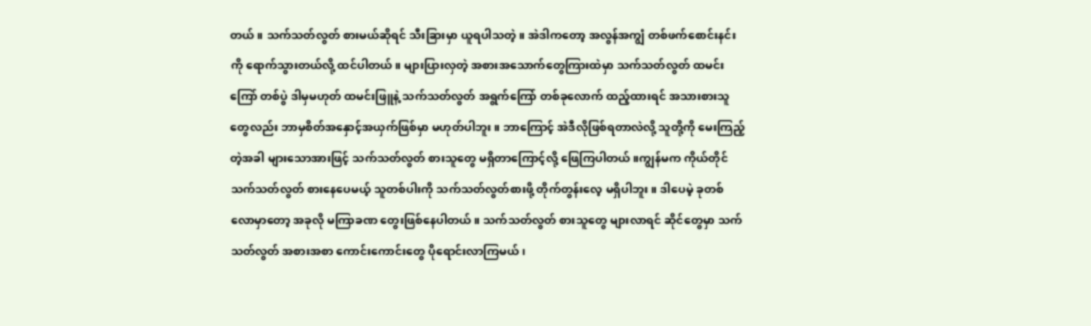တယ်။ သက်သတ်လွတ် စားမယ်ဆိုရင် သီးခြားမှာ ယူရပါသတဲ့။ အဲဒါကတော့ အလွန်အကျွံ တစ်ဖက်စောင်းနင်းကို ရောက်သွားတယ်လို့ ထင်ပါတယ်။ များပြားလှတဲ့ အစားအသောက်တွေကြားထဲမှာ သက်သတ်လွတ် ထမင်းကြော် တစ်ပွဲ ဒါမှမဟုတ် ထမင်းဖြူနဲ့ သက်သတ်လွတ် အရွက်ကြော် တစ်ခုလောက် ထည့်ထားရင် အသားစားသူတွေလည်း ဘာမှစိတ်အနှောင့်အယှက်ဖြစ်မှာ မဟုတ်ပါဘူး။ ဘာကြောင့် အဲဒီလိုဖြစ်ရတာလဲလို့ သူတို့ကို မေးကြည့်တဲ့အခါ များသောအားဖြင့် သက်သတ်လွတ် စားသူတွေ မရှိတာကြောင့်လို့ ဖြေကြပါတယ်။ကျွန်မက ကိုယ်တိုင်သက်သတ်လွတ် စားနေပေမယ့် သူတစ်ပါးကို သက်သတ်လွတ်စားဖို့ တိုက်တွန်းလေ့ မရှိပါဘူး။ ဒါပေမဲ့ ခုတစ်လောမှာတော့ အခုလို မကြာခဏ တွေးဖြစ်နေပါတယ်။ သက်သတ်လွတ် စားသူတွေ များလာရင် ဆိုင်တွေမှာ သက်သတ်လွတ် အစားအစာ ကောင်းကောင်းတွေ ပိုရောင်းလာကြမယ်၊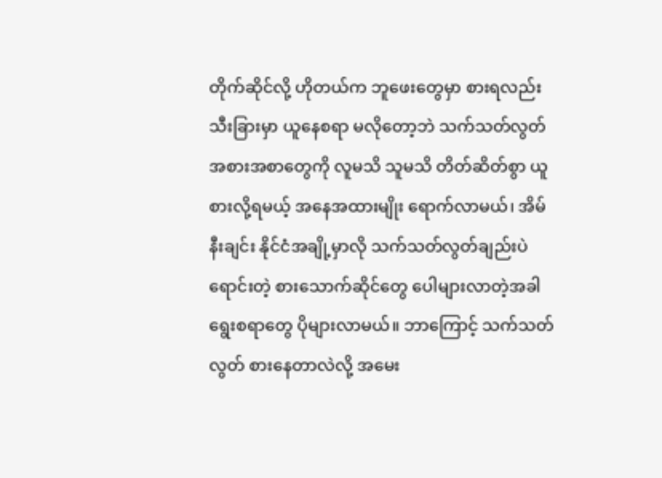တိုက်ဆိုင်လို့ ဟိုတယ်က ဘူဖေးတွေမှာ စားရလည်း သီးခြားမှာ ယူနေစရာ မလိုတော့ဘဲ သက်သတ်လွတ် အစားအစာတွေကို လူမသိ သူမသိ တိတ်ဆိတ်စွာ ယူစားလို့ရမယ့် အနေအထားမျိုး ရောက်လာမယ်၊ အိမ်နီးချင်း နိုင်ငံအချို့မှာလို သက်သတ်လွတ်ချည်းပဲ ရောင်းတဲ့ စားသောက်ဆိုင်တွေ ပေါများလာတဲ့အခါ ရွေးစရာတွေ ပိုများလာမယ်။ ဘာကြောင့် သက်သတ်လွတ် စားနေတာလဲလို့ အမေး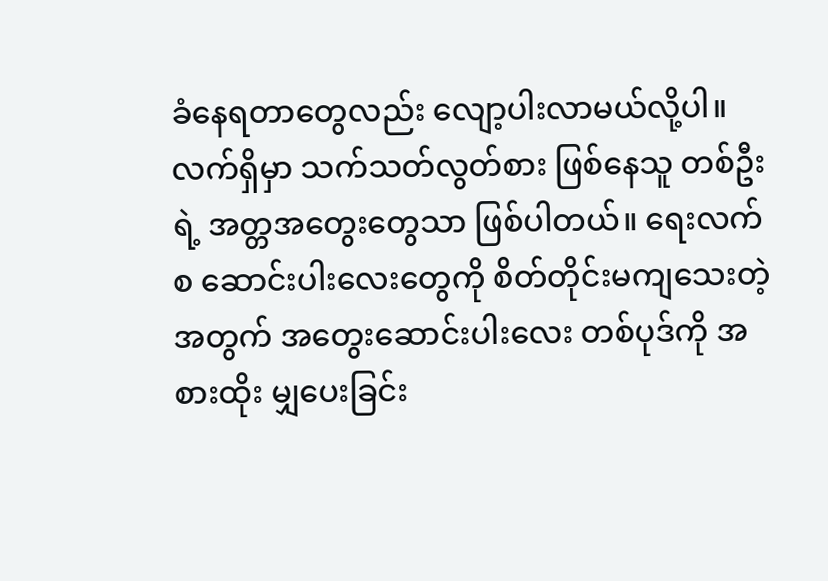ခံနေရတာတွေလည်း လျော့ပါးလာမယ်လို့ပါ။ လက်ရှိမှာ သက်သတ်လွတ်စား ဖြစ်နေသူ တစ်ဦးရဲ့ အတ္တအတွေးတွေသာ ဖြစ်ပါတယ်။ ရေးလက်စ ဆောင်းပါးလေးတွေကို စိတ်တိုင်းမကျသေးတဲ့အတွက် အတွေးဆောင်းပါးလေး တစ်ပုဒ်ကို အစားထိုး မျှပေးခြင်း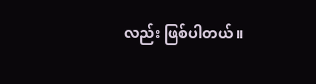လည်း ဖြစ်ပါတယ်။